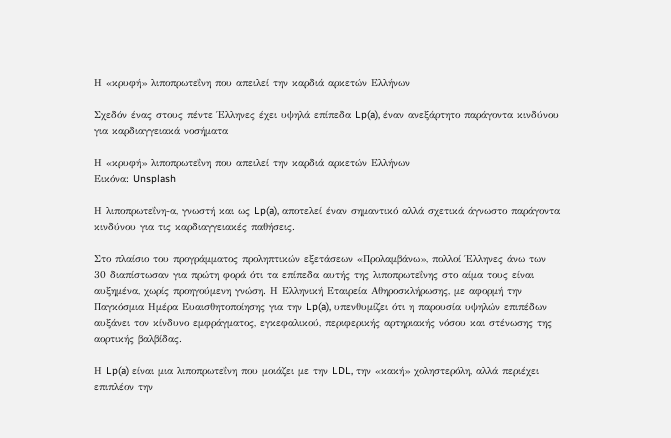Η «κρυφή» λιποπρωτεΐνη που απειλεί την καρδιά αρκετών Ελλήνων

Σχεδόν ένας στους πέντε Έλληνες έχει υψηλά επίπεδα Lp(a), έναν ανεξάρτητο παράγοντα κινδύνου για καρδιαγγειακά νοσήματα

Η «κρυφή» λιποπρωτεΐνη που απειλεί την καρδιά αρκετών Ελλήνων
Εικόνα: Unsplash

Η λιποπρωτεΐνη-α, γνωστή και ως Lp(a), αποτελεί έναν σημαντικό αλλά σχετικά άγνωστο παράγοντα κινδύνου για τις καρδιαγγειακές παθήσεις.

Στο πλαίσιο του προγράμματος προληπτικών εξετάσεων «Προλαμβάνω», πολλοί Έλληνες άνω των 30 διαπίστωσαν για πρώτη φορά ότι τα επίπεδα αυτής της λιποπρωτεΐνης στο αίμα τους είναι αυξημένα, χωρίς προηγούμενη γνώση. Η Ελληνική Εταιρεία Αθηροσκλήρωσης, με αφορμή την Παγκόσμια Ημέρα Ευαισθητοποίησης για την Lp(a), υπενθυμίζει ότι η παρουσία υψηλών επιπέδων αυξάνει τον κίνδυνο εμφράγματος, εγκεφαλικού, περιφερικής αρτηριακής νόσου και στένωσης της αορτικής βαλβίδας.

Η Lp(a) είναι μια λιποπρωτεΐνη που μοιάζει με την LDL, την «κακή» χοληστερόλη, αλλά περιέχει επιπλέον την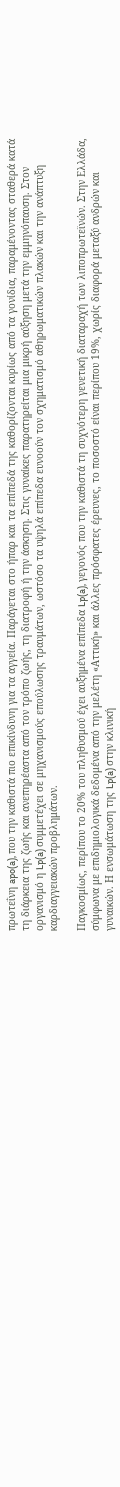πρωτεΐνη apo(a), που την καθιστά πιο επικίνδυνη για τα αγγεία. Παράγεται στο ήπαρ και τα επίπεδά της καθορίζονται κυρίως από τα γονίδια, παραμένοντας σταθερά κατά τη διάρκεια της ζωής και ανεπηρέαστα από τον τρόπο ζωής, τη διατροφή ή την άσκηση. Στις γυναίκες παρατηρείται μια μικρή αύξηση μετά την εμμηνόπαυση. Στον οργανισμό η Lp(a) συμμετέχει σε μηχανισμούς επούλωσης τραυμάτων, ωστόσο τα υψηλά επίπεδα ευνοούν τον σχηματισμό αθηρωματικών πλακών και την ανάπτυξη καρδιαγγειακών προβλημάτων.

Παγκοσμίως, περίπου το 20% του πληθυσμού έχει αυξημένα επίπεδα Lp(a), γεγονός που την καθιστά τη συχνότερη γενετική διαταραχή των λιποπρωτεϊνών. Στην Ελλάδα, σύμφωνα με επιδημιολογικά δεδομένα από την μελέτη «Αττική» και άλλες πρόσφατες έρευνες, το ποσοστό είναι περίπου 19%, χωρίς διαφορά μεταξύ ανδρών και γυναικών. Η ενσωμάτωση της Lp(a) στην κλινική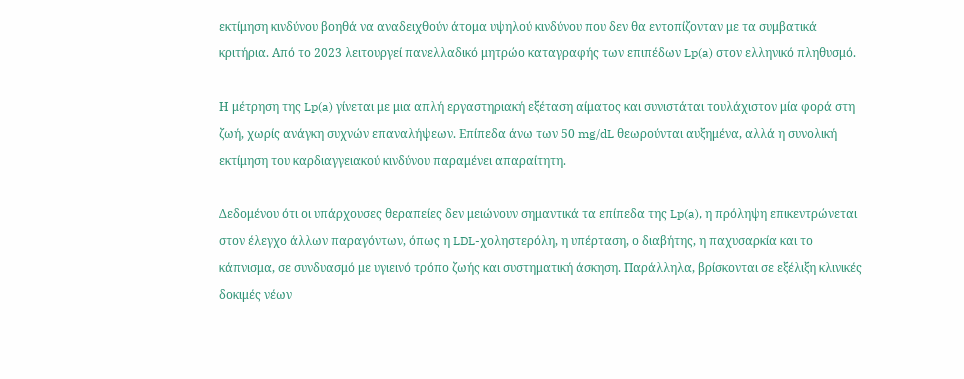εκτίμηση κινδύνου βοηθά να αναδειχθούν άτομα υψηλού κινδύνου που δεν θα εντοπίζονταν με τα συμβατικά κριτήρια. Από το 2023 λειτουργεί πανελλαδικό μητρώο καταγραφής των επιπέδων Lp(a) στον ελληνικό πληθυσμό.

Η μέτρηση της Lp(a) γίνεται με μια απλή εργαστηριακή εξέταση αίματος και συνιστάται τουλάχιστον μία φορά στη ζωή, χωρίς ανάγκη συχνών επαναλήψεων. Επίπεδα άνω των 50 mg/dL θεωρούνται αυξημένα, αλλά η συνολική εκτίμηση του καρδιαγγειακού κινδύνου παραμένει απαραίτητη.

Δεδομένου ότι οι υπάρχουσες θεραπείες δεν μειώνουν σημαντικά τα επίπεδα της Lp(a), η πρόληψη επικεντρώνεται στον έλεγχο άλλων παραγόντων, όπως η LDL-χοληστερόλη, η υπέρταση, ο διαβήτης, η παχυσαρκία και το κάπνισμα, σε συνδυασμό με υγιεινό τρόπο ζωής και συστηματική άσκηση. Παράλληλα, βρίσκονται σε εξέλιξη κλινικές δοκιμές νέων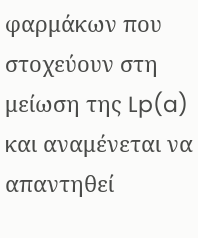φαρμάκων που στοχεύουν στη μείωση της Lp(a) και αναμένεται να απαντηθεί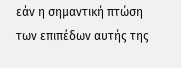εάν η σημαντική πτώση των επιπέδων αυτής της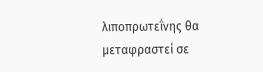λιποπρωτεΐνης θα μεταφραστεί σε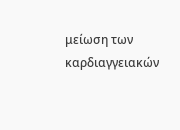μείωση των καρδιαγγειακών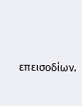επεισοδίων.